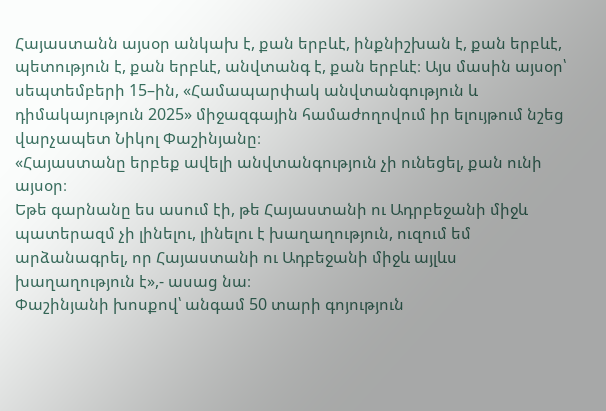Հայաստանն այսօր անկախ է, քան երբևէ, ինքնիշխան է, քան երբևէ, պետություն է, քան երբևէ, անվտանգ է, քան երբևէ։ Այս մասին այսօր՝ սեպտեմբերի 15–ին, «Համապարփակ անվտանգություն և դիմակայություն 2025» միջազգային համաժողովում իր ելույթում նշեց վարչապետ Նիկոլ Փաշինյանը։
«Հայաստանը երբեք ավելի անվտանգություն չի ունեցել, քան ունի այսօր։
Եթե գարնանը ես ասում էի, թե Հայաստանի ու Ադրբեջանի միջև պատերազմ չի լինելու, լինելու է խաղաղություն, ուզում եմ արձանագրել, որ Հայաստանի ու Ադբեջանի միջև այլևս խաղաղություն է»,- ասաց նա։
Փաշինյանի խոսքով՝ անգամ 50 տարի գոյություն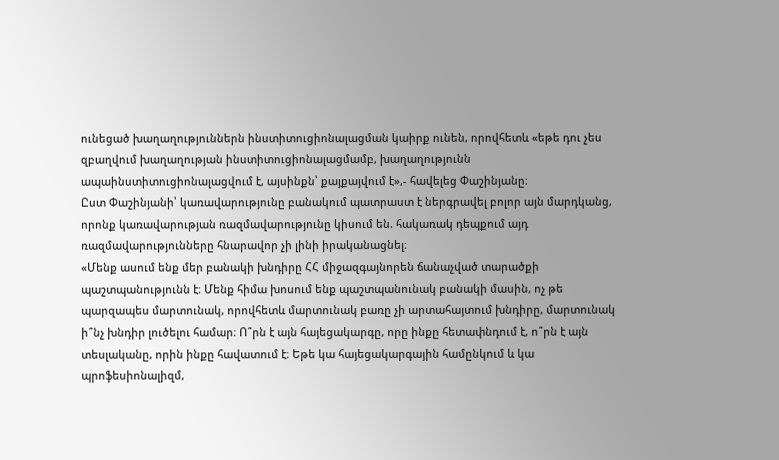ունեցած խաղաղություններն ինստիտուցիոնալացման կաիրք ունեն, որովհետև «եթե դու չես զբաղվում խաղաղության ինստիտուցիոնալացմամբ, խաղաղությունն ապաինստիտուցիոնալացվում է, այսինքն՝ քայքայվում է»,- հավելեց Փաշինյանը։
Ըստ Փաշինյանի՝ կառավարությունը բանակում պատրաստ է ներգրավել բոլոր այն մարդկանց, որոնք կառավարության ռազմավարությունը կիսում են. հակառակ դեպքում այդ ռազմավարությունները հնարավոր չի լինի իրականացնել։
«Մենք ասում ենք մեր բանակի խնդիրը ՀՀ միջազգայնորեն ճանաչված տարածքի պաշտպանությունն է։ Մենք հիմա խոսում ենք պաշտպանունակ բանակի մասին, ոչ թե պարզապես մարտունակ, որովհետև մարտունակ բառը չի արտահայտում խնդիրը, մարտունակ ի՞նչ խնդիր լուծելու համար։ Ո՞րն է այն հայեցակարգը, որը ինքը հետափնդում է, ո՞րն է այն տեսլականը, որին ինքը հավատում է։ Եթե կա հայեցակարգային համընկում և կա պրոֆեսիոնալիզմ,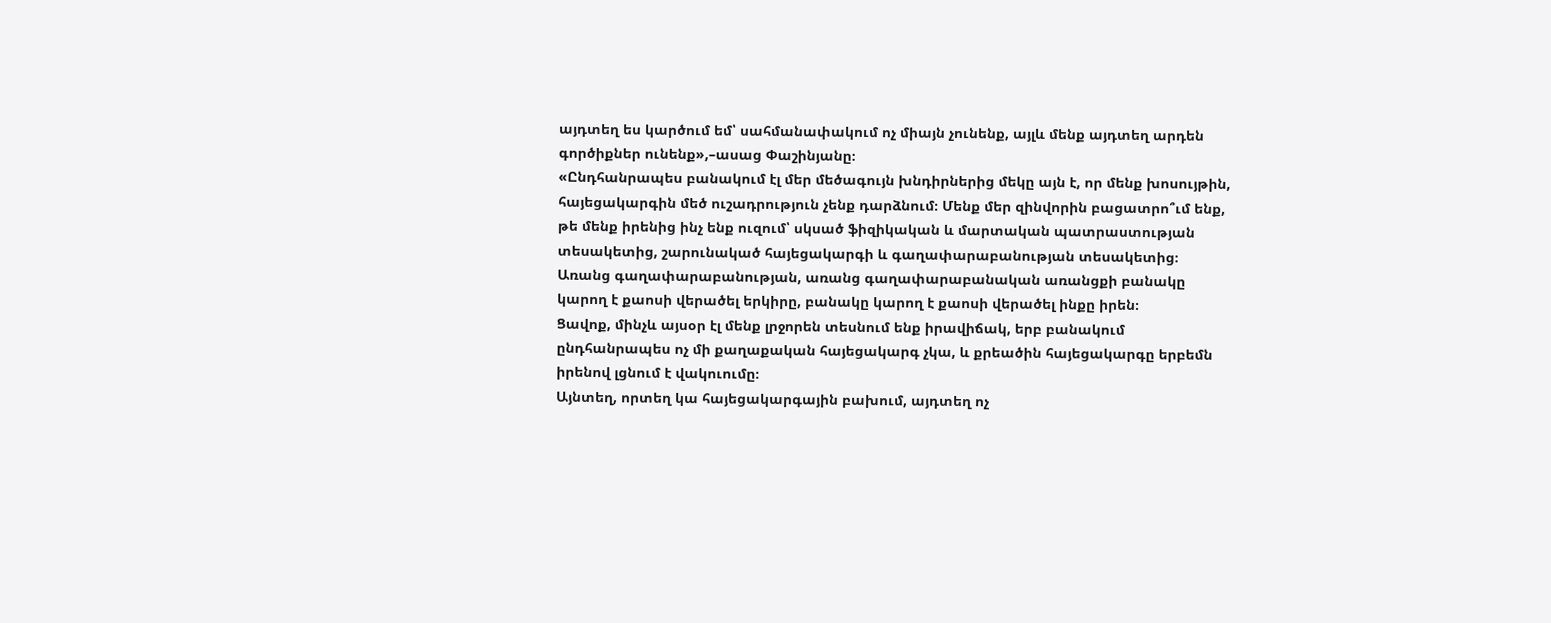այդտեղ ես կարծում եմ՝ սահմանափակում ոչ միայն չունենք, այլև մենք այդտեղ արդեն գործիքներ ունենք»,–ասաց Փաշինյանը։
«Ընդհանրապես բանակում էլ մեր մեծագույն խնդիրներից մեկը այն է, որ մենք խոսույթին, հայեցակարգին մեծ ուշադրություն չենք դարձնում։ Մենք մեր զինվորին բացատրո՞ւմ ենք, թե մենք իրենից ինչ ենք ուզում՝ սկսած ֆիզիկական և մարտական պատրաստության տեսակետից, շարունակած հայեցակարգի և գաղափարաբանության տեսակետից։ Առանց գաղափարաբանության, առանց գաղափարաբանական առանցքի բանակը կարող է քաոսի վերածել երկիրը, բանակը կարող է քաոսի վերածել ինքը իրեն։
Ցավոք, մինչև այսօր էլ մենք լրջորեն տեսնում ենք իրավիճակ, երբ բանակում ընդհանրապես ոչ մի քաղաքական հայեցակարգ չկա, և քրեածին հայեցակարգը երբեմն իրենով լցնում է վակուումը։
Այնտեղ, որտեղ կա հայեցակարգային բախում, այդտեղ ոչ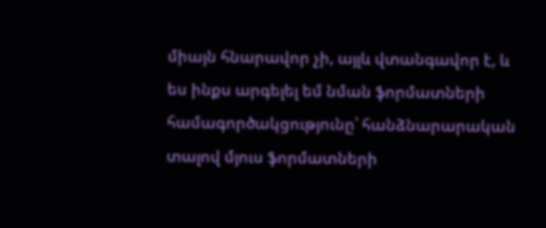միայն հնարավոր չի, այլև վտանգավոր է, և ես ինքս արգելել եմ նման ֆորմատների համագործակցությունը՝ հանձնարարական տալով մյուս ֆորմատների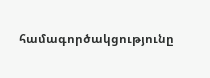համագործակցությունը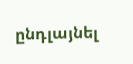ընդլայնել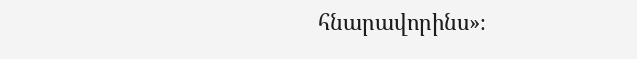հնարավորինս»։